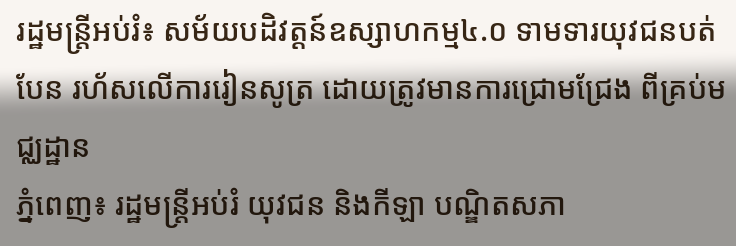រដ្ឋមន្ត្រីអប់រំ៖ សម័យបដិវត្តន៍ឧស្សាហកម្ម៤.០ ទាមទារយុវជនបត់បែន រហ័សលើការរៀនសូត្រ ដោយត្រូវមានការជ្រោមជ្រែង ពីគ្រប់មជ្ឈដ្ឋាន
ភ្នំពេញ៖ រដ្ឋមន្ត្រីអប់រំ យុវជន និងកីឡា បណ្ឌិតសភា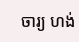ចារ្យ ហង់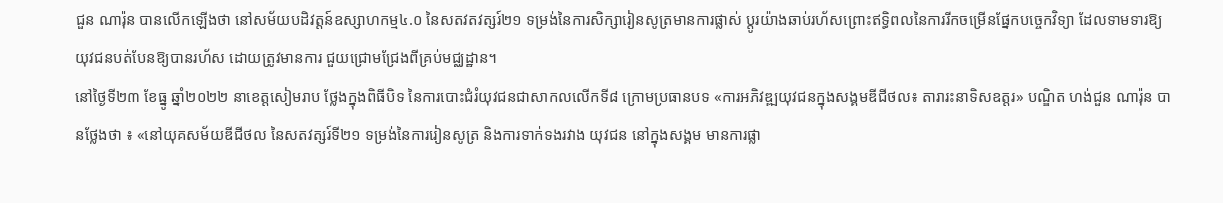ជួន ណារ៉ុន បានលើកឡើងថា នៅសម័យបដិវត្តន៍ឧស្សាហកម្ម៤.០ នៃសតវតវត្សរ៍២១ ទម្រង់នៃការសិក្សារៀនសូត្រមានការផ្លាស់ ប្តូរយ៉ាងឆាប់រហ័សព្រោះឥទ្ធិពលនៃការរីកចម្រើនផ្នែកបច្ចេកវិទ្យា ដែលទាមទារឱ្យយុវជនបត់បែនឱ្យបានរហ័ស ដោយត្រូវមានការ ជួយជ្រោមជ្រែងពីគ្រប់មជ្ឈដ្ឋាន។
នៅថ្ងៃទី២៣ ខែធ្នូ ឆ្នាំ២០២២ នាខេត្តសៀមរាប ថ្លែងក្នុងពិធីបិទ នៃការបោះជំរំយុវជនជាសាកលលើកទី៨ ក្រោមប្រធានបទ «ការអភិវឌ្ឍយុវជនក្នុងសង្គមឌីជីថល៖ តារារះនាទិសឧត្តរ» បណ្ឌិត ហង់ជួន ណារ៉ុន បានថ្លែងថា ៖ «នៅយុគសម័យឌីជីថល នៃសតវត្សរ៍ទី២១ ទម្រង់នៃការរៀនសូត្រ និងការទាក់ទងរវាង យុវជន នៅក្នុងសង្គម មានការផ្លា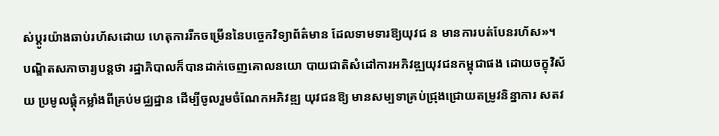ស់ប្តូរយ៉ាងឆាប់រហ័សដោយ ហេតុការរីកចម្រើននៃបច្ចេកវិទ្យាព័ត៌មាន ដែលទាមទារឱ្យយុវជ ន មានការបត់បែនរហ័ស»។
បណ្ឌិតសភាចារ្យបន្តថា រដ្ឋាភិបាលក៏បានដាក់ចេញគោលនយោ បាយជាតិសំដៅការអភិវឌ្ឍយុវជនកម្ពុជាផង ដោយចក្ខុវិស័យ ប្រមូលផ្តុំកម្លាំងពីគ្រប់មជ្ឈដ្ឋាន ដើម្បីចូលរួមចំណែកអភិវឌ្ឍ យុវជនឱ្យ មានសម្បទាគ្រប់ជ្រុងជ្រោយតម្រូវនិន្នាការ សតវ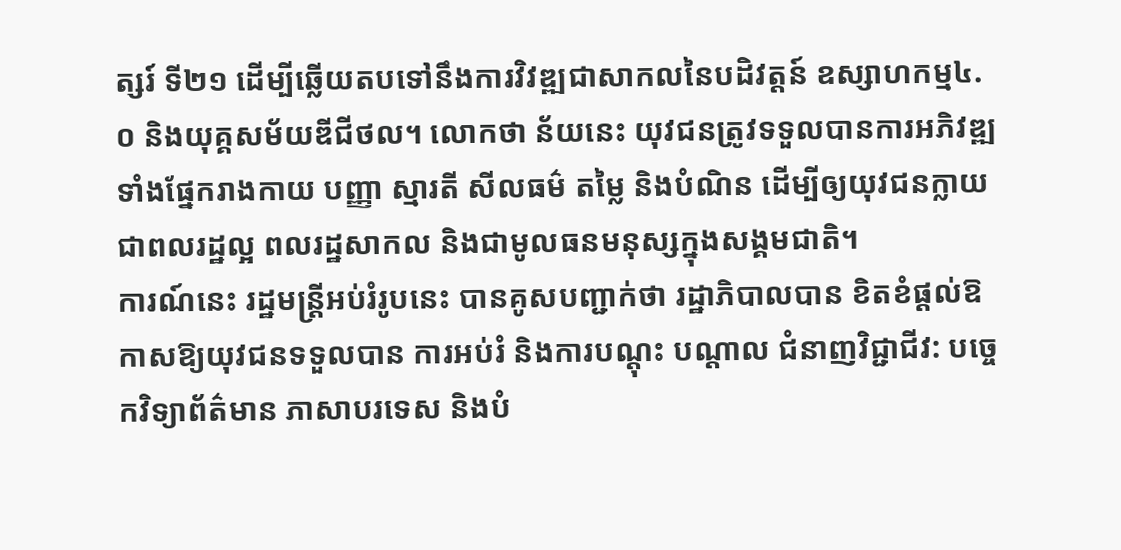ត្សរ៍ ទី២១ ដើម្បីឆ្លើយតបទៅនឹងការវិវឌ្ឍជាសាកលនៃបដិវត្តន៍ ឧស្សាហកម្ម៤.០ និងយុគ្គសម័យឌីជីថល។ លោកថា ន័យនេះ យុវជនត្រូវទទួលបានការអភិវឌ្ឍទាំងផ្នែករាងកាយ បញ្ញា ស្មារតី សីលធម៌ តម្លៃ និងបំណិន ដើម្បីឲ្យយុវជនក្លាយជាពលរដ្ឋល្អ ពលរដ្ឋសាកល និងជាមូលធនមនុស្សក្នុងសង្គមជាតិ។
ការណ៍នេះ រដ្ឋមន្ត្រីអប់រំរូបនេះ បានគូសបញ្ជាក់ថា រដ្ឋាភិបាលបាន ខិតខំផ្ដល់ឱកាសឱ្យយុវជនទទួលបាន ការអប់រំ និងការបណ្ដុះ បណ្តាល ជំនាញវិជ្ជាជីវ: បច្ចេកវិទ្យាព័ត៌មាន ភាសាបរទេស និងបំ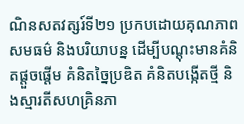ណិនសតវត្សរ៍ទី២១ ប្រកបដោយគុណភាព សមធម៌ និងបរិយាបន្ន ដើម្បីបណ្តុះមានគំនិតផ្តួចផ្តើម គំនិតច្នៃប្រឌិត គំនិតបង្កើតថ្មី និងស្មារតីសហគ្រិនភា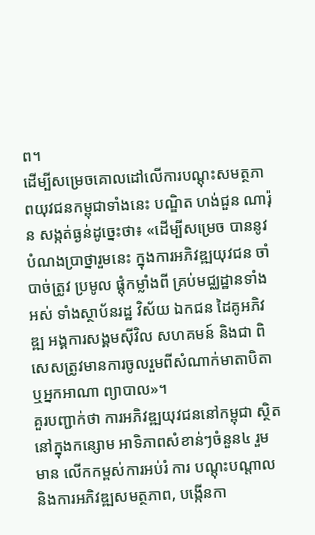ព។
ដើម្បីសម្រេចគោលដៅលើការបណ្តុះសមត្ថភាពយុវជនកម្ពុជាទាំងនេះ បណ្ឌិត ហង់ជួន ណារ៉ុន សង្កត់ធ្ងន់ដូច្នេះថា៖ «ដើម្បីសម្រេច បាននូវបំណងប្រាថ្នារួមនេះ ក្នុងការអភិវឌ្ឍយុវជន ចាំបាច់ត្រូវ ប្រមូល ផ្ដុំកម្លាំងពី គ្រប់មជ្ឈដ្ឋានទាំងអស់ ទាំងស្ថាប័នរដ្ឋ វិស័យ ឯកជន ដៃគូអភិវឌ្ឍ អង្គការសង្គមស៊ីវិល សហគមន៍ និងជា ពិសេសត្រូវមានការចូលរួមពីសំណាក់មាតាបិតា ឬអ្នកអាណា ព្យាបាល»។
គួរបញ្ជាក់ថា ការអភិវឌ្ឍយុវជននៅកម្ពុជា ស្ថិតនៅក្នុងកន្សោម អាទិភាពសំខាន់ៗចំនួន៤ រួមមាន លើកកម្ពស់ការអប់រំ ការ បណ្តុះបណ្តាល និងការអភិវឌ្ឍសមត្ថភាព, បង្កើនកា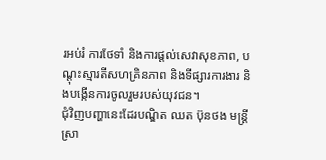រអប់រំ ការថែទាំ និងការផ្តល់សេវាសុខភាព, បណ្តុះស្មារតីសហគ្រិនភាព និងទីផ្សារការងារ និងបង្កើនការចូលរួមរបស់យុវជន។
ជុំវិញបញ្ហានេះដែរបណ្ឌិត ឈត ប៊ុនថង មន្ដ្រីស្រា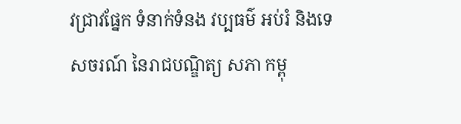វជ្រាវផ្នែក ទំនាក់ទំនង វប្បធម៌ អប់រំ និងទេសចរណ៍ នៃរាជបណ្ឌិត្យ សភា កម្ពុ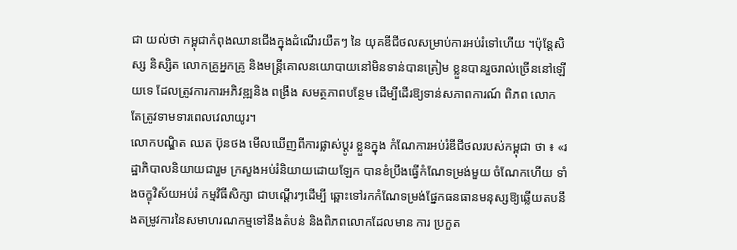ជា យល់ថា កម្ពុជាកំពុងឈានជើងក្នុងដំណើរយឺតៗ នៃ យុគឌីជីថលសម្រាប់ការអប់រំទៅហើយ ។ប៉ុន្តែសិស្ស និស្សិត លោកគ្រូអ្នកគ្រូ និងមន្ត្រីគោលនយោបាយនៅមិនទាន់បានត្រៀម ខ្លួនបានរួចរាល់ច្រើននៅឡើយទេ ដែលត្រូវការការអភិវឌ្ឍនិង ពង្រឹង សមត្ថភាពបន្ថែម ដើម្បីដើរឱ្យទាន់សភាពការណ៍ ពិភព លោក តែត្រូវទាមទារពេលវេលាយូរ។
លោកបណ្ឌិត ឈត ប៊ុនថង មើលឃើញពីការផ្លាស់ប្តូរ ខ្លួនក្នុង កំណែការអប់រំឌីជីថលរបស់កម្ពុជា ថា ៖ «រដ្ឋាភិបាលនិយាយជារួម ក្រសួងអប់រំនិយាយដោយឡែក បានខំប្រឹងធ្វើកំណែទម្រង់មួយ ចំណែកហើយ ទាំងចក្ខុវិស័យអប់រំ កម្មវិធីសិក្សា ជាបណ្តើរៗដើម្បី ឆ្ពោះទៅរកកំណែទម្រង់ផ្នែកធនធានមនុស្សឱ្យឆ្លើយតបនឹងតម្រូវការនៃសមាហរណកម្មទៅនឹងតំបន់ និងពិភពលោកដែលមាន ការ ប្រកួត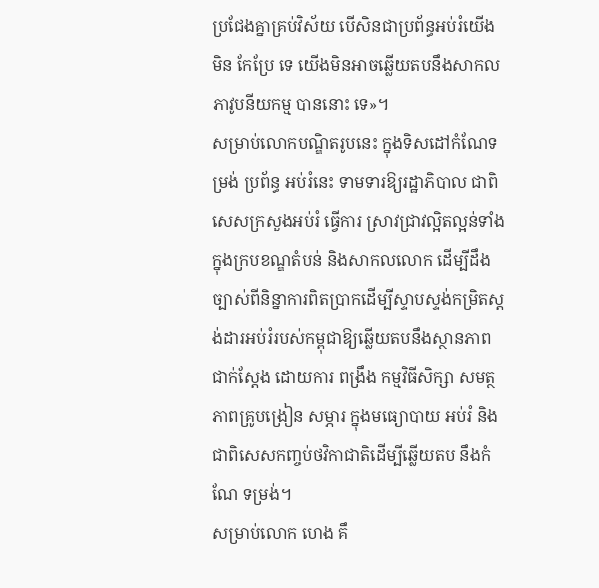ប្រជែងគ្នាគ្រប់វិស័យ បើសិនជាប្រព័ន្ធអប់រំយើងមិន កែប្រែ ទេ យើងមិនអាចឆ្លើយតបនឹងសាកលភាវូបនីយកម្ម បាននោះ ទេ»។
សម្រាប់លោកបណ្ឌិតរូបនេះ ក្នុងទិសដៅកំណែទម្រង់ ប្រព័ន្ធ អប់រំនេះ ទាមទារឱ្យរដ្ឋាភិបាល ជាពិសេសក្រសួងអប់រំ ធ្វើការ ស្រាវជ្រាវល្អិតល្អន់ទាំងក្នុងក្របខណ្ឌតំបន់ និងសាកលលោក ដើម្បីដឹងច្បាស់ពីនិន្នាការពិតប្រាកដើម្បីស្ទាបស្ទង់កម្រិតស្តង់ដារអប់រំរបស់កម្ពុជាឱ្យឆ្លើយតបនឹងស្ថានភាពជាក់ស្តែង ដោយការ ពង្រឹង កម្មវិធីសិក្សា សមត្ថភាពគ្រូបង្រៀន សម្ភារ ក្នុងមធ្យោបាយ អប់រំ និងជាពិសេសកញ្ចប់ថវិកាជាតិដើម្បីឆ្លើយតប នឹងកំណែ ទម្រង់។
សម្រាប់លោក ហេង គឹ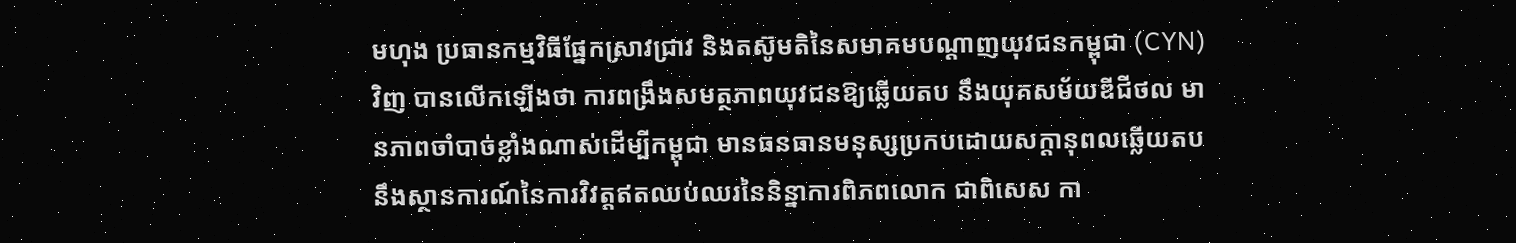មហុង ប្រធានកម្មវិធីផ្នែកស្រាវជ្រាវ និងតស៊ូមតិនៃសមាគមបណ្តាញយុវជនកម្ពុជា (CYN) វិញ បានលើកឡើងថា ការពង្រឹងសមត្ថភាពយុវជនឱ្យឆ្លើយតប នឹងយុគសម័យឌីជីថល មានភាពចាំបាច់ខ្លាំងណាស់ដើម្បីកម្ពុជា មានធនធានមនុស្សប្រកបដោយសក្តានុពលឆ្លើយតបនឹងស្ថានការណ៍នៃការវិវត្តឥតឈប់ឈរនៃនិន្នាការពិភពលោក ជាពិសេស កា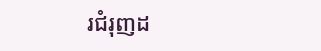រជំរុញដ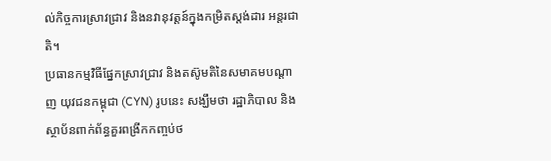ល់កិច្ចការស្រាវជ្រាវ និងនវានុវត្តន៍ក្នុងកម្រិតស្តង់ដារ អន្តរជាតិ។
ប្រធានកម្មវិធីផ្នែកស្រាវជ្រាវ និងតស៊ូមតិនៃសមាគមបណ្តាញ យុវជនកម្ពុជា (CYN) រូបនេះ សង្ឃឹមថា រដ្ឋាភិបាល និង ស្ថាប័នពាក់ព័ន្ធគួរពង្រីកកញ្ចប់ថ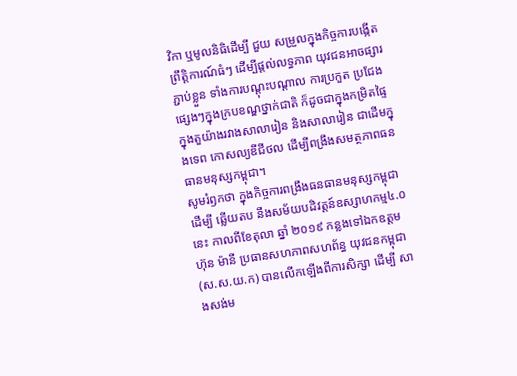វិកា ឬមូលនិធិដើម្បី ជួយ សម្រួលក្នុងកិច្ចការបង្កើតព្រឹត្តិការណ៍ធំៗ ដើម្បីផ្តល់លទ្ធភាព យុវជនអាចផ្សារភ្ជាប់ខ្លួន ទាំងការបណ្តុះបណ្តាល ការប្រកួត ប្រជែង ផ្សេងៗក្នុងក្របខណ្ឌថ្នាក់ជាតិ ក៏ដូចជាក្នុងកម្រិតផ្ទៃ ក្នុងតួយ៉ាងរវាងសាលារៀន និងសាលារៀន ជាដើមក្នុងទេព កោសល្យឌីជីថល ដើម្បីពង្រឹងសមត្ថភាពធនធានមនុស្សកម្ពុជា។
សូមរំឭកថា ក្នុងកិច្ចការពង្រឹងធនធានមនុស្សកម្ពុជាដើម្បី ឆ្លើយតប នឹងសម័យបដិវត្តន៍ឧស្សាហកម្ម៤.០ នេះ កាលពីខែតុលា ឆ្នាំ ២០១៩ កន្លងទៅឯកឧត្តម ហ៊ុន ម៉ានី ប្រធានសហភាពសហព័ន្ធ យុវជនកម្ពុជា (ស.ស.យ.ក) បានលើកឡើងពីការសិក្សា ដើម្បី សាងសង់ម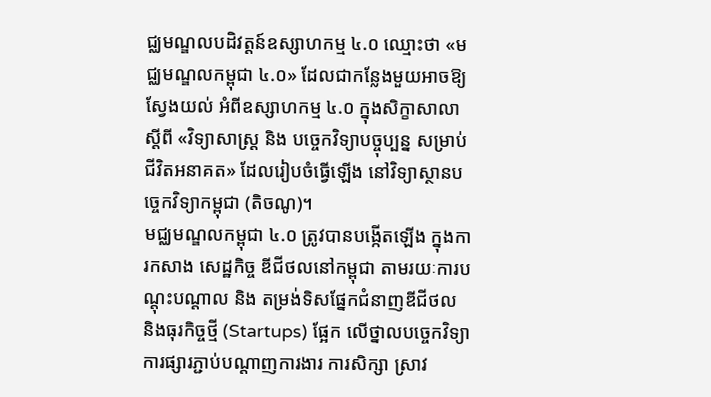ជ្ឈមណ្ឌលបដិវត្ដន៍ឧស្សាហកម្ម ៤.០ ឈ្មោះថា «មជ្ឈមណ្ឌលកម្ពុជា ៤.០» ដែលជាកន្លែងមួយអាចឱ្យស្វែងយល់ អំពីឧស្សាហកម្ម ៤.០ ក្នុងសិក្ខាសាលាស្ដីពី «វិទ្យាសាស្ដ្រ និង បច្ចេកវិទ្យាបច្ចុប្បន្ន សម្រាប់ជីវិតអនាគត» ដែលរៀបចំធ្វើឡើង នៅវិទ្យាស្ថានបច្ចេកវិទ្យាកម្ពុជា (តិចណូ)។
មជ្ឈមណ្ឌលកម្ពុជា ៤.០ ត្រូវបានបង្កើតឡើង ក្នុងការកសាង សេដ្ឋកិច្ច ឌីជីថលនៅកម្ពុជា តាមរយៈការបណ្តុះបណ្តាល និង តម្រង់ទិសផ្នែកជំនាញឌីជីថល និងធុរកិច្ចថ្មី (Startups) ផ្អែក លើថ្នាលបច្ចេកវិទ្យា ការផ្សារភ្ជាប់បណ្តាញការងារ ការសិក្សា ស្រាវ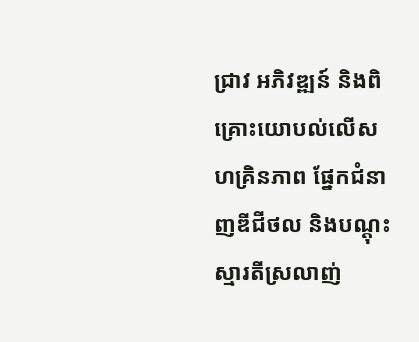ជ្រាវ អភិវឌ្ឍន៍ និងពិគ្រោះយោបល់លើសហគ្រិនភាព ផ្នែកជំនាញឌីជីថល និងបណ្តុះស្មារតីស្រលាញ់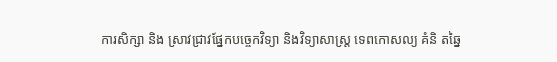ការសិក្សា និង ស្រាវជ្រាវផ្នែកបច្ចេកវិទ្យា និងវិទ្យាសាស្រ្ត ទេពកោសល្យ គំនិ តឆ្នៃ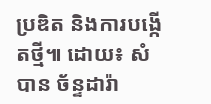ប្រឌិត និងការបង្កើតថ្មី៕ ដោយ៖ សំបាន ច័ន្ទដារ៉ា